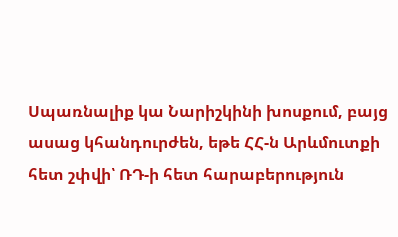Սպառնալիք կա Նարիշկինի խոսքում, բայց ասաց կհանդուրժեն, եթե ՀՀ-ն Արևմուտքի հետ շփվի՝ ՌԴ-ի հետ հարաբերություն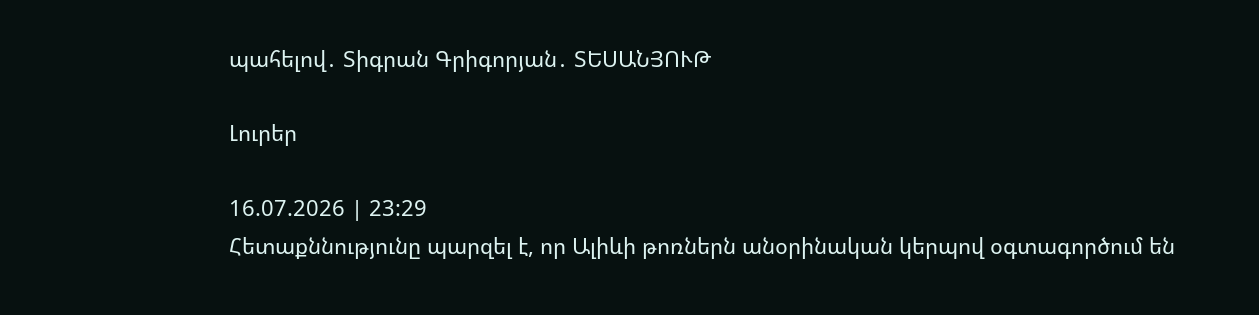պահելով․ Տիգրան Գրիգորյան․ ՏԵՍԱՆՅՈՒԹ

Լուրեր

16.07.2026 | 23:29
Հետաքննությունը պարզել է, որ Ալիևի թոռներն անօրինական կերպով օգտագործում են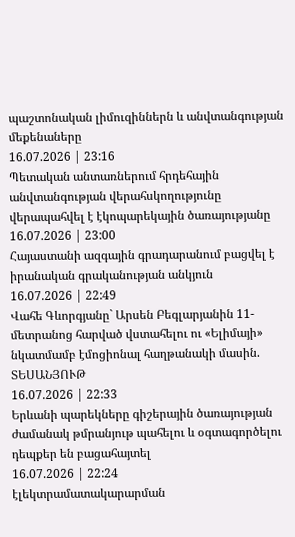պաշտոնական լիմուզիններն և անվտանգության մեքենաները
16.07.2026 | 23:16
Պետական անտառներում հրդեհային անվտանգության վերահսկողությունը վերապահվել է էկոպարեկային ծառայությանը
16.07.2026 | 23:00
Հայաստանի ազգային գրադարանում բացվել է իրանական գրականության անկյուն
16.07.2026 | 22:49
Վահե Գևորգյանը` Արսեն Բեգլարյանին 11-մետրանոց հարված վստահելու ու «Ելիմայի» նկատմամբ էմոցիոնալ հաղթանակի մասին. ՏԵՍԱՆՅՈՒԹ
16.07.2026 | 22:33
Երևանի պարեկները գիշերային ծառայության ժամանակ թմրանյութ պահելու և օգտագործելու դեպքեր են բացահայտել
16.07.2026 | 22:24
էլեկտրամատակարարման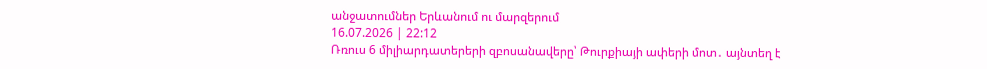անջատումներ Երևանում ու մարզերում
16.07.2026 | 22:12
Ռռուս 6 միլիարդատերերի զբոսանավերը՝ Թուրքիայի ափերի մոտ․ այնտեղ է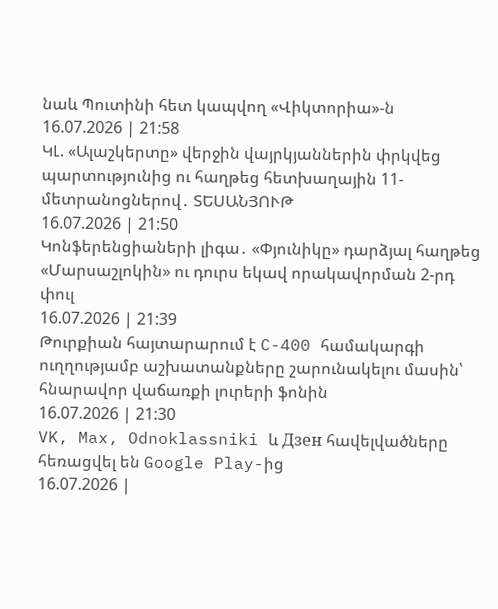նաև Պուտինի հետ կապվող «Վիկտորիա»-ն
16.07.2026 | 21:58
ԿԼ. «Ալաշկերտը» վերջին վայրկյաններին փրկվեց պարտությունից ու հաղթեց հետխաղային 11-մետրանոցներով․ ՏԵՍԱՆՅՈՒԹ
16.07.2026 | 21:50
Կոնֆերենցիաների լիգա․ «Փյունիկը» դարձյալ հաղթեց «Մարսաշլոկին» ու դուրս եկավ որակավորման 2-րդ փուլ
16.07.2026 | 21:39
Թուրքիան հայտարարում է C-400 համակարգի ուղղությամբ աշխատանքները շարունակելու մասին՝ հնարավոր վաճառքի լուրերի ֆոնին
16.07.2026 | 21:30
VK, Max, Odnoklassniki և Дзен հավելվածները հեռացվել են Google Play-ից
16.07.2026 |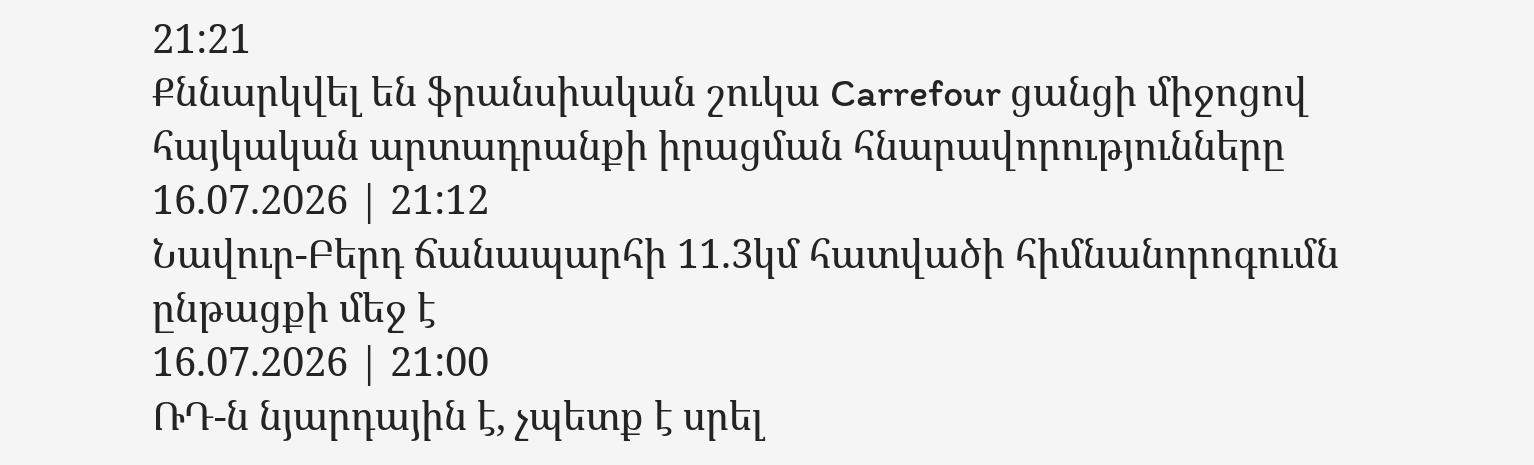21:21
Քննարկվել են ֆրանսիական շուկա Carrefour ցանցի միջոցով հայկական արտադրանքի իրացման հնարավորությունները
16.07.2026 | 21:12
Նավուր-Բերդ ճանապարհի 11.3կմ հատվածի հիմնանորոգումն ընթացքի մեջ է
16.07.2026 | 21:00
ՌԴ-ն նյարդային է, չպետք է սրել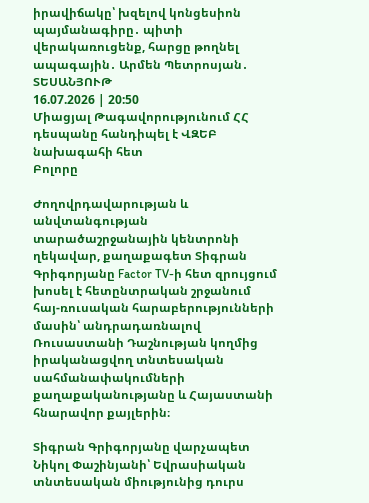իրավիճակը՝ խզելով կոնցեսիոն պայմանագիրը․ պիտի վերակառուցենք, հարցը թողնել ապագային․ Արմեն Պետրոսյան․ ՏԵՍԱՆՅՈՒԹ
16.07.2026 | 20:50
Միացյալ Թագավորությունում ՀՀ դեսպանը հանդիպել է ՎԶԵԲ նախագահի հետ
Բոլորը

Ժողովրդավարության և անվտանգության տարածաշրջանային կենտրոնի ղեկավար, քաղաքագետ Տիգրան Գրիգորյանը Factor TV-ի հետ զրույցում խոսել է հետընտրական շրջանում հայ-ռուսական հարաբերությունների մասին՝ անդրադառնալով Ռուսաստանի Դաշնության կողմից իրականացվող տնտեսական սահմանափակումների քաղաքականությանը և Հայաստանի հնարավոր քայլերին։

Տիգրան Գրիգորյանը վարչապետ Նիկոլ Փաշինյանի՝ Եվրասիական տնտեսական միությունից դուրս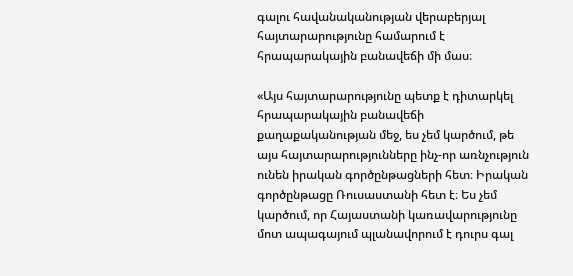գալու հավանականության վերաբերյալ հայտարարությունը համարում է հրապարակային բանավեճի մի մաս։

«Այս հայտարարությունը պետք է դիտարկել հրապարակային բանավեճի քաղաքականության մեջ, ես չեմ կարծում, թե այս հայտարարությունները ինչ-որ առնչություն ունեն իրական գործընթացների հետ։ Իրական գործընթացը Ռուսաստանի հետ է։ Ես չեմ կարծում, որ Հայաստանի կառավարությունը մոտ ապագայում պլանավորում է դուրս գալ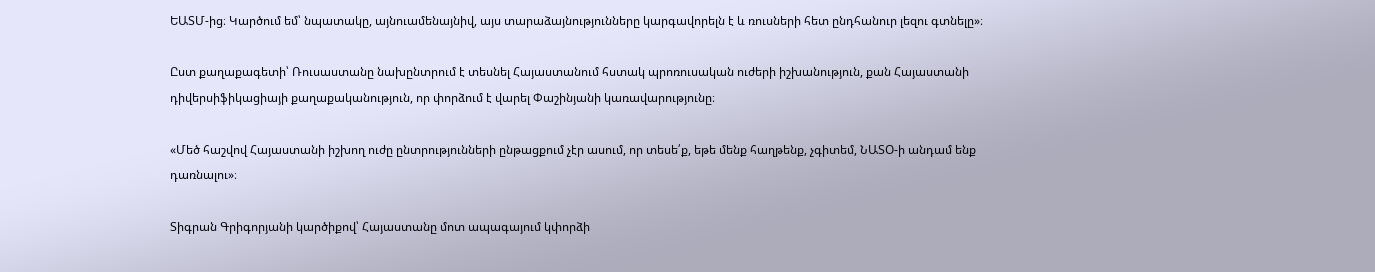ԵԱՏՄ-ից։ Կարծում եմ՝ նպատակը, այնուամենայնիվ, այս տարաձայնությունները կարգավորելն է և ռուսների հետ ընդհանուր լեզու գտնելը»։

Ըստ քաղաքագետի՝ Ռուսաստանը նախընտրում է տեսնել Հայաստանում հստակ պրոռուսական ուժերի իշխանություն, քան Հայաստանի դիվերսիֆիկացիայի քաղաքականություն, որ փորձում է վարել Փաշինյանի կառավարությունը։

«Մեծ հաշվով Հայաստանի իշխող ուժը ընտրությունների ընթացքում չէր ասում, որ տեսե՛ք, եթե մենք հաղթենք, չգիտեմ, ՆԱՏՕ-ի անդամ ենք դառնալու»։

Տիգրան Գրիգորյանի կարծիքով՝ Հայաստանը մոտ ապագայում կփորձի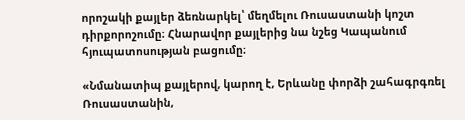որոշակի քայլեր ձեռնարկել՝ մեղմելու Ռուսաստանի կոշտ դիրքորոշումը։ Հնարավոր քայլերից նա նշեց Կապանում հյուպատոսության բացումը։

«Նմանատիպ քայլերով, կարող է, Երևանը փորձի շահագրգռել Ռուսաստանին,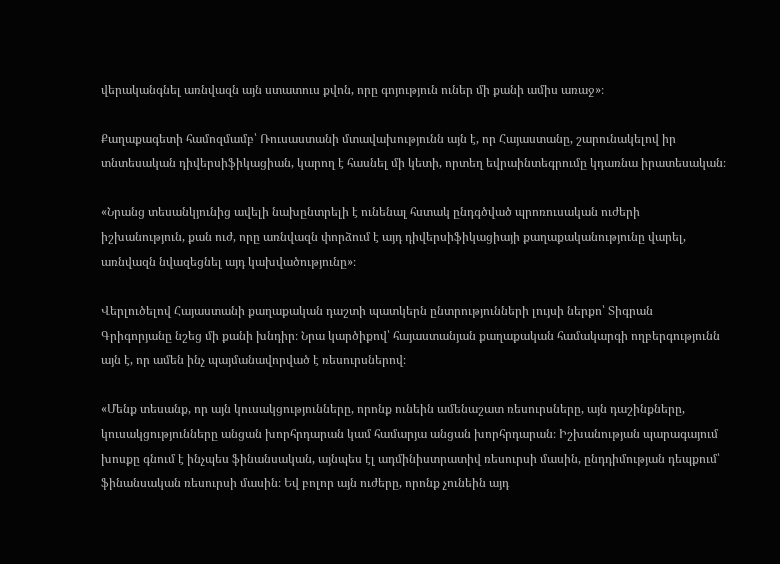վերականգնել առնվազն այն ստատուս քվոն, որը գոյություն ուներ մի քանի ամիս առաջ»։

Քաղաքագետի համոզմամբ՝ Ռուսաստանի մտավախությունն այն է, որ Հայաստանը, շարունակելով իր տնտեսական դիվերսիֆիկացիան, կարող է հասնել մի կետի, որտեղ եվրաինտեգրումը կդառնա իրատեսական։

«Նրանց տեսանկյունից ավելի նախընտրելի է ունենալ հստակ ընդգծված պրոռուսական ուժերի իշխանություն, քան ուժ, որը առնվազն փորձում է այդ դիվերսիֆիկացիայի քաղաքականությունը վարել, առնվազն նվազեցնել այդ կախվածությունը»։

Վերլուծելով Հայաստանի քաղաքական դաշտի պատկերն ընտրությունների լույսի ներքո՝ Տիգրան Գրիգորյանը նշեց մի քանի խնդիր։ Նրա կարծիքով՝ հայաստանյան քաղաքական համակարգի ողբերգությունն այն է, որ ամեն ինչ պայմանավորված է ռեսուրսներով։

«Մենք տեսանք, որ այն կուսակցությունները, որոնք ունեին ամենաշատ ռեսուրսները, այն դաշինքները, կուսակցությունները անցան խորհրդարան կամ համարյա անցան խորհրդարան։ Իշխանության պարագայում խոսքը գնում է ինչպես ֆինանսական, այնպես էլ ադմինիստրատիվ ռեսուրսի մասին, ընդդիմության դեպքում՝ ֆինանսական ռեսուրսի մասին։ Եվ բոլոր այն ուժերը, որոնք չունեին այդ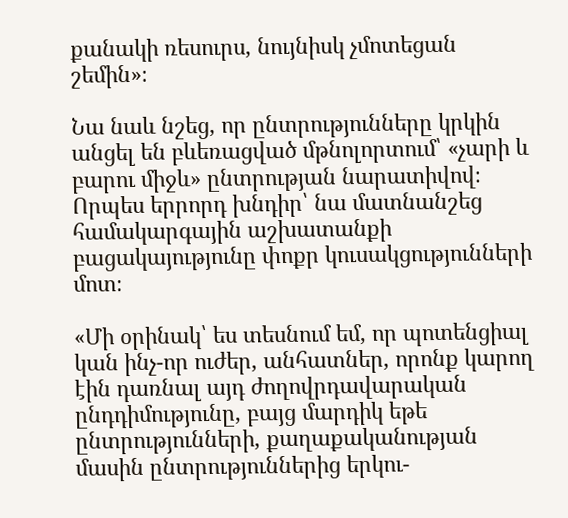քանակի ռեսուրս, նույնիսկ չմոտեցան շեմին»։

Նա նաև նշեց, որ ընտրությունները կրկին անցել են բևեռացված մթնոլորտում՝ «չարի և բարու միջև» ընտրության նարատիվով։ Որպես երրորդ խնդիր՝ նա մատնանշեց համակարգային աշխատանքի բացակայությունը փոքր կուսակցությունների մոտ։

«Մի օրինակ՝ ես տեսնում եմ, որ պոտենցիալ կան ինչ-որ ուժեր, անհատներ, որոնք կարող էին դառնալ այդ ժողովրդավարական ընդդիմությունը, բայց մարդիկ եթե ընտրությունների, քաղաքականության մասին ընտրություններից երկու-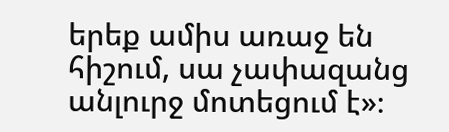երեք ամիս առաջ են հիշում, սա չափազանց անլուրջ մոտեցում է»։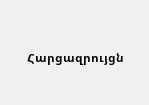Հարցազրույցն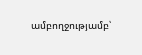ամբողջությամբ՝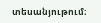տեսանյութում։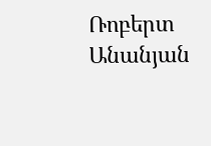Ռոբերտ Անանյան